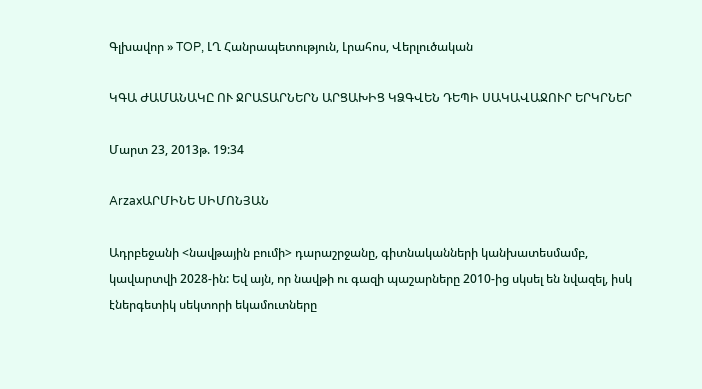Գլխավոր » TOP, ԼՂ Հանրապետություն, Լրահոս, Վերլուծական

ԿԳԱ ԺԱՄԱՆԱԿԸ ՈՒ ՋՐԱՏԱՐՆԵՐՆ ԱՐՑԱԽԻՑ ԿՁԳՎԵՆ ԴԵՊԻ ՍԱԿԱՎԱՋՈՒՐ ԵՐԿՐՆԵՐ

Մարտ 23, 2013թ. 19:34

ArzaxԱՐՄԻՆԵ ՍԻՄՈՆՅԱՆ

Ադրբեջանի <նավթային բումի> դարաշրջանը, գիտնականների կանխատեսմամբ, կավարտվի 2028-ին: Եվ այն, որ նավթի ու գազի պաշարները 2010-ից սկսել են նվազել, իսկ էներգետիկ սեկտորի եկամուտները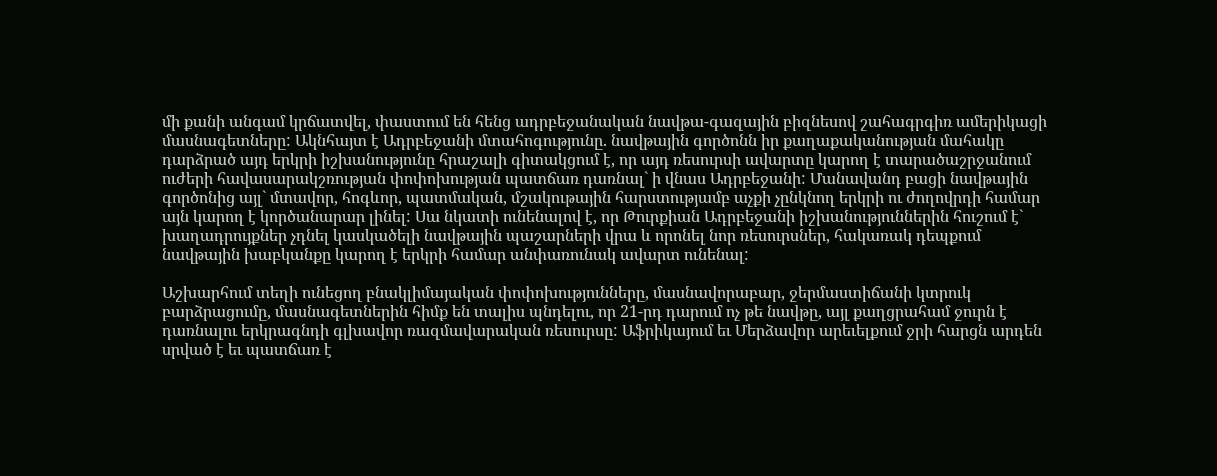մի քանի անգամ կրճատվել, փաստում են հենց ադրբեջանական նավթա-գազային բիզնեսով շահագրգիռ ամերիկացի մասնագետները: Ակնհայտ է Ադրբեջանի մտահոգությունը. նավթային գործոնն իր քաղաքականության մահակը դարձրած այդ երկրի իշխանությունը հրաշալի գիտակցում է, որ այդ ռեսուրսի ավարտը կարող է տարածաշրջանում ուժերի հավասարակշռության փոփոխության պատճառ դառնալ` ի վնաս Ադրբեջանի: Մանավանդ բացի նավթային գործոնից այլ` մտավոր, հոգևոր, պատմական, մշակութային հարստությամբ աչքի չընկնող երկրի ու ժողովրդի համար այն կարող է կործանարար լինել: Սա նկատի ունենալով է, որ Թուրքիան Ադրբեջանի իշխանություններին հուշում է` խաղադրույքներ չդնել կասկածելի նավթային պաշարների վրա և որոնել նոր ռեսուրսներ, հակառակ դեպքում նավթային խաբկանքը կարող է երկրի համար անփառունակ ավարտ ունենալ:

Աշխարհում տեղի ունեցող բնակլիմայական փոփոխությունները, մասնավորաբար, ջերմաստիճանի կտրուկ բարձրացումը, մասնագետներին հիմք են տալիս պնդելու, որ 21-րդ դարում ոչ թե նավթը, այլ քաղցրահամ ջուրն է դառնալու երկրագնդի գլխավոր ռազմավարական ռեսուրսը: Աֆրիկայում եւ Մերձավոր արեւելքում ջրի հարցն արդեն սրված է եւ պատճառ է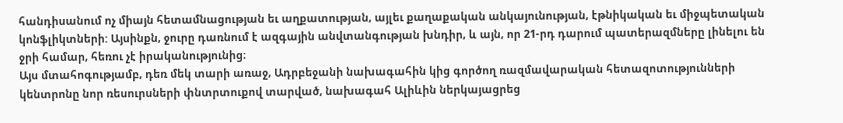հանդիսանում ոչ միայն հետամնացության եւ աղքատության, այլեւ քաղաքական անկայունության, էթնիկական եւ միջպետական կոնֆլիկտների: Այսինքն, ջուրը դառնում է ազգային անվտանգության խնդիր, և այն, որ 21-րդ դարում պատերազմները լինելու են ջրի համար, հեռու չէ իրականությունից։
Այս մտահոգությամբ, դեռ մեկ տարի առաջ, Ադրբեջանի նախագահին կից գործող ռազմավարական հետազոտությունների կենտրոնը նոր ռեսուրսների փնտրտուքով տարված, նախագահ Ալիևին ներկայացրեց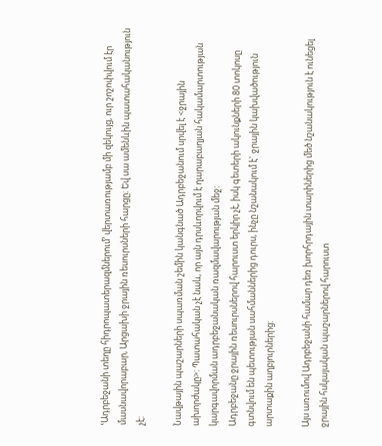ՙԱդրբեջանի տեղը հիդրոպատերազմներում՚ վերտառությամբ մի զեկույց, ուր շոշոփվում էր մասնավորաբար, Արցախի ջրային ռեսուրսների հարցը։ Եվ սա ամենևին պատահականություն չէ:

Նավթային պաշարների սպառման շեմին կանգնած Ադրբեջանում սրվել է <ջրային ախորժակը>: Պատահական չէ նաև, որ այն դրսևորվում է ղարաբաղյան հակամարտության կարգավորման ադրբեջանական ռազմավարության մեջ:
Ադրբեջանը ջրային ռեսուրսներով հարուստ երկիր չէ, իսկ գետերի ակունքների 80 տոկոսը գտնվում են պետության սահմաններից դուրս, ինչը նշանակում է` ջրային կախվածություն արտաքին աղբյուրներից:

Այս առումով Ադրբեջանի համար դեռ խորհրդային տարիներից մեծ նշանակություն է ունեցել ջրային հսկայական պաշարներով հարուստ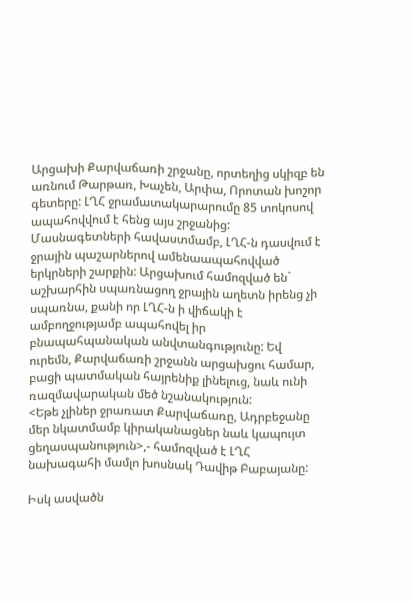Արցախի Քարվաճառի շրջանը, որտեղից սկիզբ են առնում Թարթառ, Խաչեն, Արփա, Որոտան խոշոր գետերը: ԼՂՀ ջրամատակարարումը 85 տոկոսով ապահովվում է հենց այս շրջանից: Մասնագետների հավաստմամբ, ԼՂՀ-ն դասվում է ջրային պաշարներով ամենաապահովված երկրների շարքին: Արցախում համոզված են` աշխարհին սպառնացող ջրային աղետն իրենց չի սպառնա, քանի որ ԼՂՀ-ն ի վիճակի է ամբողջությամբ ապահովել իր բնապահպանական անվտանգությունը: Եվ ուրեմն, Քարվաճառի շրջանն արցախցու համար, բացի պատմական հայրենիք լինելուց, նաև ունի ռազմավարական մեծ նշանակություն:
<Եթե չլիներ ջրառատ Քարվաճառը, Ադրբեջանը մեր նկատմամբ կիրականացներ նաև կապույտ ցեղասպանություն>,- համոզված է ԼՂՀ նախագահի մամլո խոսնակ Դավիթ Բաբայանը:

Իսկ ասվածն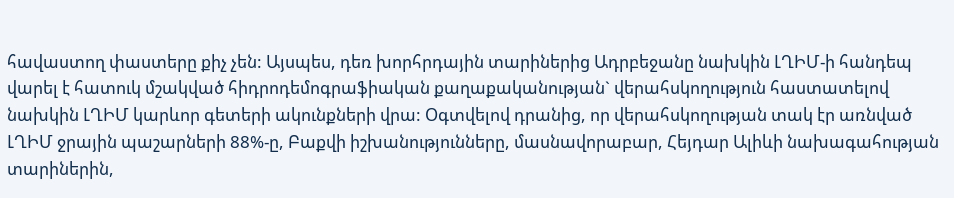հավաստող փաստերը քիչ չեն: Այսպես, դեռ խորհրդային տարիներից Ադրբեջանը նախկին ԼՂԻՄ-ի հանդեպ վարել է հատուկ մշակված հիդրոդեմոգրաֆիական քաղաքականության` վերահսկողություն հաստատելով նախկին ԼՂԻՄ կարևոր գետերի ակունքների վրա: Օգտվելով դրանից, որ վերահսկողության տակ էր առնված ԼՂԻՄ ջրային պաշարների 88%-ը, Բաքվի իշխանությունները, մասնավորաբար, Հեյդար Ալիևի նախագահության տարիներին,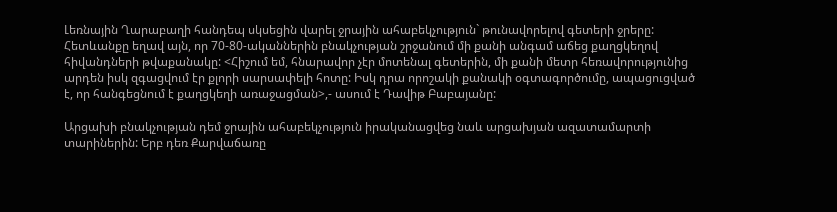Լեռնային Ղարաբաղի հանդեպ սկսեցին վարել ջրային ահաբեկչություն` թունավորելով գետերի ջրերը: Հետևանքը եղավ այն, որ 70-80-ականներին բնակչության շրջանում մի քանի անգամ աճեց քաղցկեղով հիվանդների թվաքանակը: <Հիշում եմ, հնարավոր չէր մոտենալ գետերին, մի քանի մետր հեռավորությունից արդեն իսկ զգացվում էր քլորի սարսափելի հոտը: Իսկ դրա որոշակի քանակի օգտագործումը, ապացուցված է, որ հանգեցնում է քաղցկեղի առաջացման>,- ասում է Դավիթ Բաբայանը:

Արցախի բնակչության դեմ ջրային ահաբեկչություն իրականացվեց նաև արցախյան ազատամարտի տարիներին: Երբ դեռ Քարվաճառը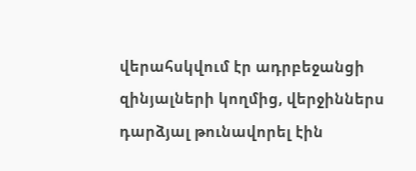վերահսկվում էր ադրբեջանցի զինյալների կողմից, վերջիններս դարձյալ թունավորել էին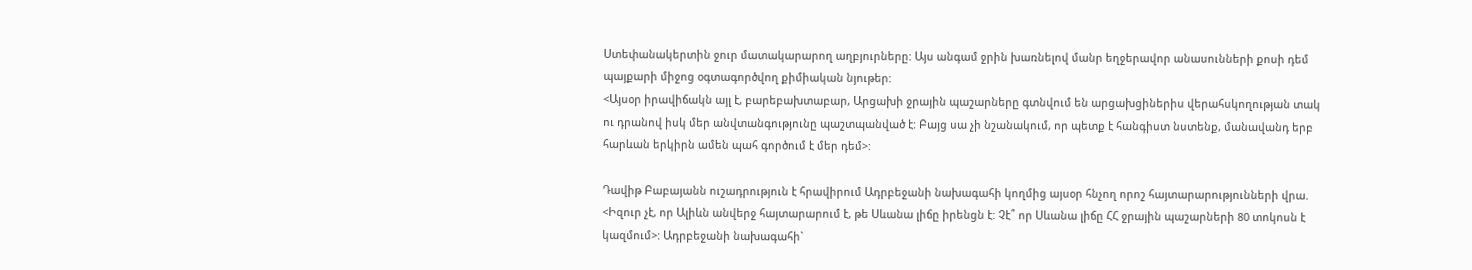Ստեփանակերտին ջուր մատակարարող աղբյուրները: Այս անգամ ջրին խառնելով մանր եղջերավոր անասունների քոսի դեմ պայքարի միջոց օգտագործվող քիմիական նյութեր:
<Այսօր իրավիճակն այլ է, բարեբախտաբար, Արցախի ջրային պաշարները գտնվում են արցախցիներիս վերահսկողության տակ ու դրանով իսկ մեր անվտանգությունը պաշտպանված է: Բայց սա չի նշանակում, որ պետք է հանգիստ նստենք, մանավանդ երբ հարևան երկիրն ամեն պահ գործում է մեր դեմ>:

Դավիթ Բաբայանն ուշադրություն է հրավիրում Ադրբեջանի նախագահի կողմից այսօր հնչող որոշ հայտարարությունների վրա. <Իզուր չէ, որ Ալիևն անվերջ հայտարարում է, թե Սևանա լիճը իրենցն է: Չէ՞ որ Սևանա լիճը ՀՀ ջրային պաշարների 80 տոկոսն է կազմում>: Ադրբեջանի նախագահի`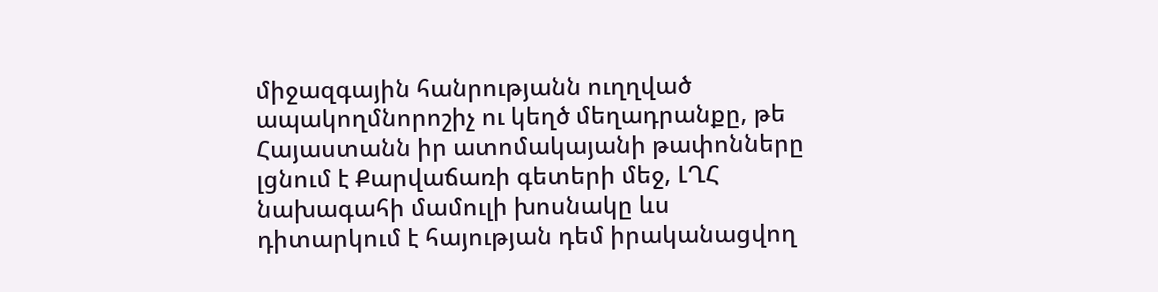միջազգային հանրությանն ուղղված ապակողմնորոշիչ ու կեղծ մեղադրանքը, թե Հայաստանն իր ատոմակայանի թափոնները լցնում է Քարվաճառի գետերի մեջ, ԼՂՀ նախագահի մամուլի խոսնակը ևս դիտարկում է հայության դեմ իրականացվող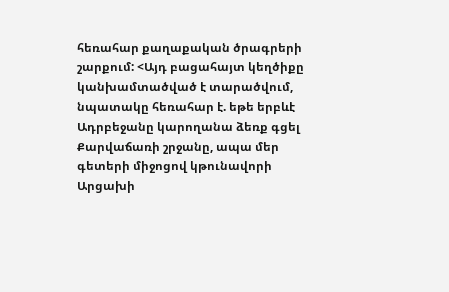հեռահար քաղաքական ծրագրերի շարքում: <Այդ բացահայտ կեղծիքը կանխամտածված է տարածվում, նպատակը հեռահար է. եթե երբևէ Ադրբեջանը կարողանա ձեռք գցել Քարվաճառի շրջանը, ապա մեր գետերի միջոցով կթունավորի Արցախի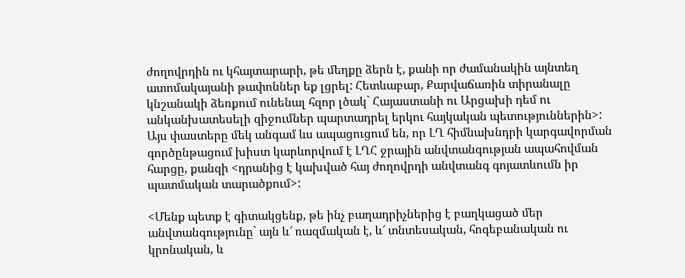ժողովրդին ու կհայտարարի, թե մեղքը ձերն է, քանի որ ժամանակին այնտեղ ատոմակայանի թափոններ եք լցրել: Հետևաբար, Քարվաճառին տիրանալը կնշանակի ձեռքում ունենալ հզոր լծակ` Հայաստանի ու Արցախի դեմ ու անկանխատեսելի զիջումներ պարտադրել երկու հայկական պետություններին>:
Այս փաստերը մեկ անգամ ևս ապացուցում են, որ ԼՂ հիմնախնդրի կարգավորման գործընթացում խիստ կարևորվում է ԼՂՀ ջրային անվտանգության ապահովման հարցը, քանզի <դրանից է կախված հայ ժողովրդի անվտանգ գոյատևումն իր պատմական տարածքում>:

<Մենք պետք է գիտակցենք, թե ինչ բաղադրիչներից է բաղկացած մեր անվտանգությունը` այն և՜ ռազմական է, և՜ տնտեսական, հոգեբանական ու կրոնական, և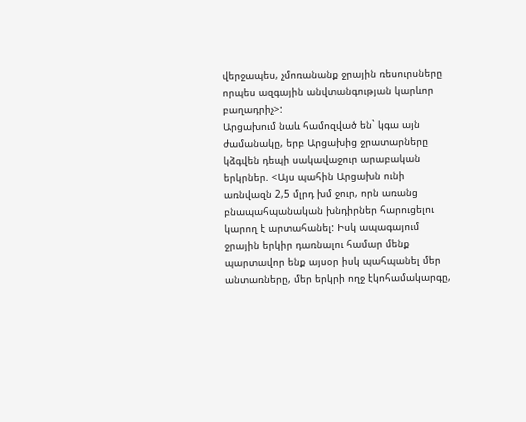վերջապես, չմոռանանք ջրային ռեսուրսները որպես ազգային անվտանգության կարևոր բաղադրիչ>:
Արցախում նաև համոզված են` կգա այն ժամանակը, երբ Արցախից ջրատարները կձգվեն դեպի սակավաջուր արաբական երկրներ. <Այս պահին Արցախն ունի առնվազն 2,5 մլրդ խմ ջուր, որն առանց բնապահպանական խնդիրներ հարուցելու կարող է արտահանել: Իսկ ապագայում ջրային երկիր դառնալու համար մենք պարտավոր ենք այսօր իսկ պահպանել մեր անտառները, մեր երկրի ողջ էկոհամակարգը,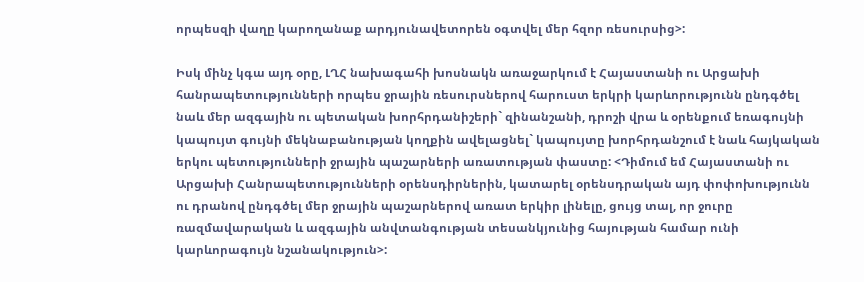որպեսզի վաղը կարողանաք արդյունավետորեն օգտվել մեր հզոր ռեսուրսից>:

Իսկ մինչ կգա այդ օրը, ԼՂՀ նախագահի խոսնակն առաջարկում է Հայաստանի ու Արցախի հանրապետությունների որպես ջրային ռեսուրսներով հարուստ երկրի կարևորությունն ընդգծել նաև մեր ազգային ու պետական խորհրդանիշերի` զինանշանի, դրոշի վրա և օրենքում եռագույնի կապույտ գույնի մեկնաբանության կողքին ավելացնել` կապույտը խորհրդանշում է նաև հայկական երկու պետությունների ջրային պաշարների առատության փաստը: <Դիմում եմ Հայաստանի ու Արցախի Հանրապետությունների օրենսդիրներին, կատարել օրենսդրական այդ փոփոխությունն ու դրանով ընդգծել մեր ջրային պաշարներով առատ երկիր լինելը, ցույց տալ, որ ջուրը ռազմավարական և ազգային անվտանգության տեսանկյունից հայության համար ունի կարևորագույն նշանակություն>: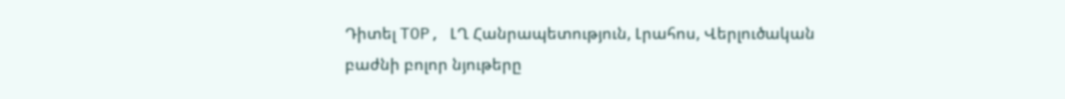Դիտել TOP, ԼՂ Հանրապետություն, Լրահոս, Վերլուծական բաժնի բոլոր նյութերը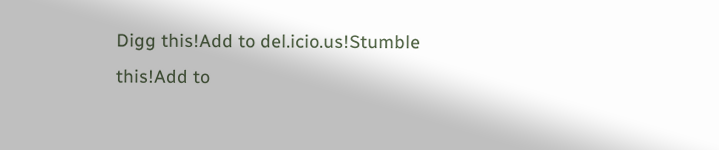Digg this!Add to del.icio.us!Stumble this!Add to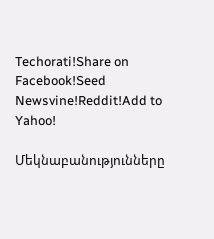Techorati!Share on Facebook!Seed Newsvine!Reddit!Add to Yahoo!

Մեկնաբանությունները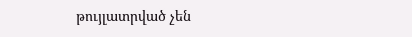թույլատրված չեն